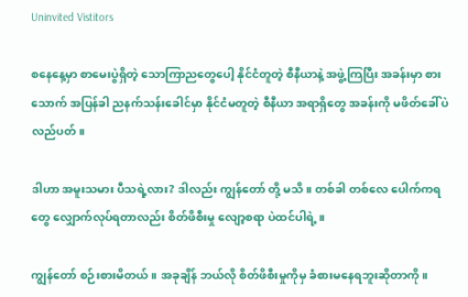Uninvited Vistitors

စနေနေ့မှာ စာမေးပွဲရှိတဲ့ သောကြာညတွေပေါ့ နိုင်ငံတူတဲ့ စီနီယာနဲ့ အဖွဲ့ကြပြီး အခန်းမှာ စားသောက် အပြန်ခါ ညနက်သန်းခေါင်မှာ နိုင်ငံမတူတဲ့ စီနီယာ အရာရှိတွေ အခန်းကို မဖိတ်ခေါ်ပဲ လည်ပတ်။

ဒါဟာ အမူးသမား ပီသရဲ့လား? ဒါလည်း ကျွန်တော် တို့ မသိ။ တစ်ခါ တစ်လေ ပေါက်ကရတွေ လျှောက်လုပ်ရတာလည်း စိတ်ဖိစီးမှု လျော့စရာ ပဲထင်ပါရဲ့။

ကျွန်တော် စဉ်းစားမိတယ်။ အခုချိန် ဘယ်လို စိတ်ဖိစီးမှုကိုမှ ခံစားမနေရဘူးဆိုတာကို။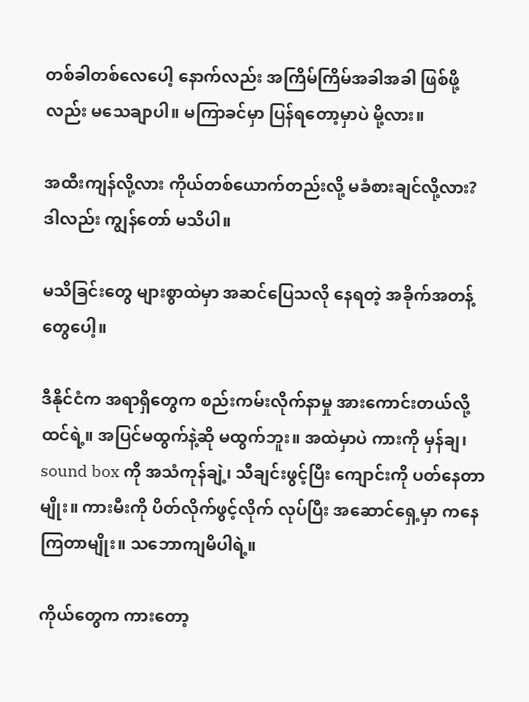တစ်ခါတစ်လေပေါ့ နောက်လည်း အကြိမ်ကြိမ်အခါအခါ ဖြစ်ဖို့လည်း မသေချာပါ။ မကြာခင်မှာ ပြန်ရတော့မှာပဲ မို့လား။

အထီးကျန်လို့လား ကိုယ်တစ်ယောက်တည်းလို့ မခံစားချင်လို့လား? ဒါလည်း ကျွန်တော် မသိပါ။

မသိခြင်းတွေ များစွာထဲမှာ အဆင်ပြေသလို နေရတဲ့ အခိုက်အတန့်တွေပေါ့။

ဒီနိုင်ငံက အရာရှိတွေက စည်းကမ်းလိုက်နာမှု အားကောင်းတယ်လို့ ထင်ရဲ့။ အပြင်မထွက်နဲ့ဆို မထွက်ဘူး။ အထဲမှာပဲ ကားကို မှန်ချ၊ sound box ကို အသံကုန်ချဲ့၊ သီချင်းဖွင့်ပြီး ကျောင်းကို ပတ်နေတာမျိုး။ ကားမီးကို ပိတ်လိုက်ဖွင့်လိုက် လုပ်ပြီး အဆောင်ရှေ့မှာ ကနေကြတာမျိုး။ သဘောကျမိပါရဲ့။

ကိုယ်တွေက ကားတော့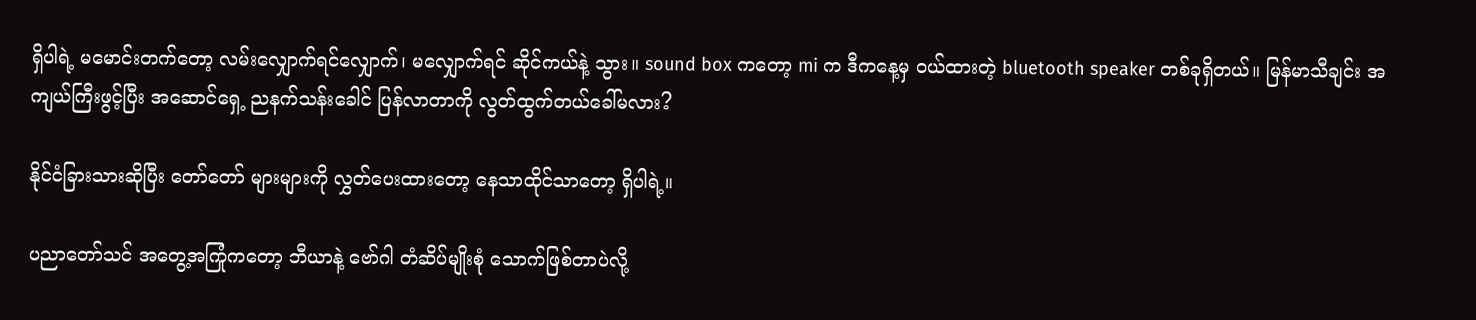ရှိပါရဲ့ မမောင်းတက်တော့ လမ်းလျှောက်ရင်လျှောက်၊ မလျှောက်ရင် ဆိုင်ကယ်နဲ့ သွား။ sound box ကတော့ mi က ဒီကနေ့မှ ဝယ်ထားတဲ့ bluetooth speaker တစ်ခုရှိတယ်။ မြန်မာသီချင်း အကျယ်ကြီးဖွင့်ပြီး အဆောင်ရှေ့ ညနက်သန်းခေါင် ပြန်လာတာကို လွတ်ထွက်တယ်ခေါ်မလား?

နိုင်ငံခြားသားဆိုပြီး တော်တော် များများကို လွှတ်ပေးထားတော့ နေသာထိုင်သာတော့ ရှိပါရဲ့။

ပညာတော်သင် အတွေ့အကြုံကတော့ ဘီယာနဲ့ ဗော်ဂါ တံဆိပ်မျိုးစုံ သောက်ဖြစ်တာပဲလို့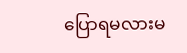ပြောရမလားမ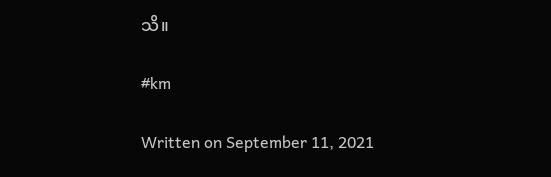သိ။

#km

Written on September 11, 2021